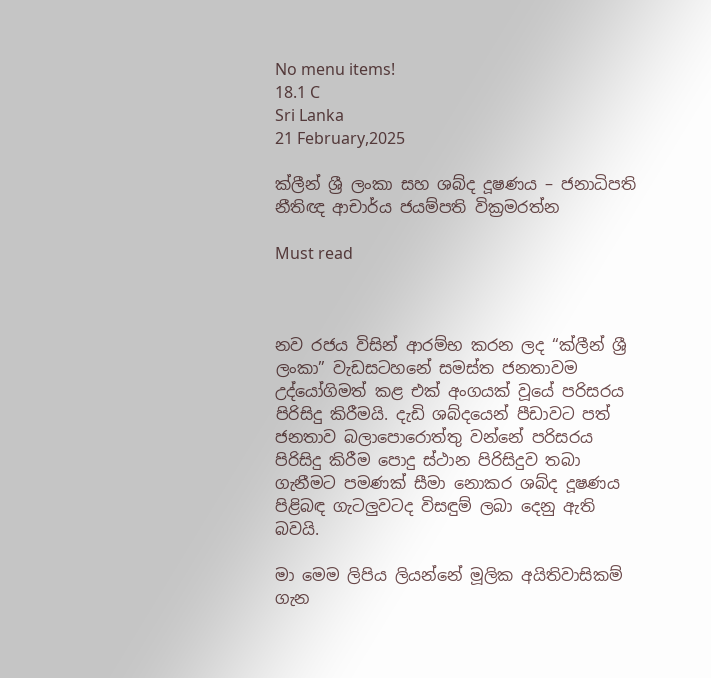No menu items!
18.1 C
Sri Lanka
21 February,2025

ක්ලීන් ශ්‍රී ලංකා සහ ශබ්ද දූෂණය – ජනාධිපති නීතිඥ ආචාර්ය ජයම්පති වික්‍රමරත්න

Must read



නව රජය විසින් ආරම්භ කරන ලද “ක්ලීන් ශ්‍රී ලංකා” වැඩසටහනේ සමස්ත ජනතාවම උද්යෝගිමත් කළ එක් අංගයක් වූයේ පරිසරය පිරිසිදු කිරීමයි. දැඩි ශබ්දයෙන් පීඩාවට පත් ජනතාව බලාපොරොත්තු වන්නේ පරිසරය පිරිසිදු කිරීම පොදු ස්ථාන පිරිසිදුව තබා ගැනීමට පමණක් සීමා නොකර ශබ්ද දූෂණය පිළිබඳ ගැටලුවටද විසඳුම් ලබා දෙනු ඇති බවයි.

මා මෙම ලිපිය ලියන්නේ මූලික අයිතිවාසිකම් ගැන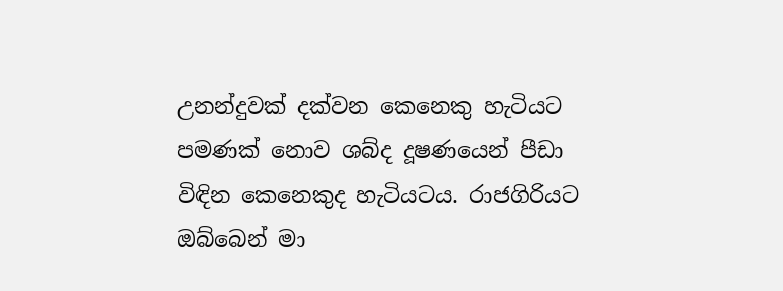උනන්දුවක් දක්වන කෙනෙකු හැටියට පමණක් නොව ශබ්ද දූෂණයෙන් පීඩා විඳින කෙනෙකුද හැටියටය. රාජගිරියට ඔබ්බෙන් මා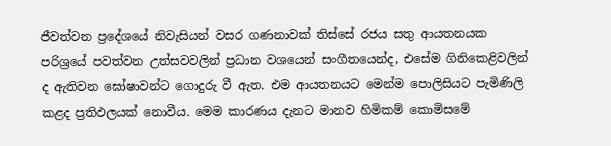ජීවත්වන ප්‍රදේශයේ නිවැසියන් වසර ගණනාවක් තිස්සේ රජය සතු ආයතනයක පරිශ්‍රයේ පවත්වන උත්සවවලින් ප්‍රධාන වශයෙන් සංගීතයෙන්ද, එසේම ගිනිකෙළිවලින් ද ඇතිවන ඝෝෂාවන්ට ගොදුරු වී ඇත. එම ආයතනයට මෙන්ම පොලිසියට පැමිණිලි කළද ප්‍රතිඵලයක් නොවීය. මෙම කාරණය දැනට මානව හිමිකම් කොමිසමේ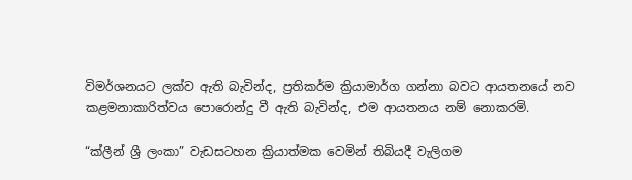විමර්ශනයට ලක්ව ඇති බැවින්ද, ප්‍රතිකර්ම ක්‍රියාමාර්ග ගන්නා බවට ආයතනයේ නව කළමනාකාරිත්වය පොරොන්දු වී ඇති බැවින්ද, එම ආයතනය නම් නොකරමි.

“ක්ලීන් ශ්‍රී ලංකා” වැඩසටහන ක්‍රියාත්මක වෙමින් තිබියදී වැලිගම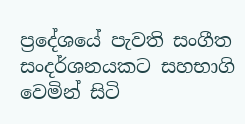ප්‍රදේශයේ පැවති සංගීත සංදර්ශනයකට සහභාගි වෙමින් සිටි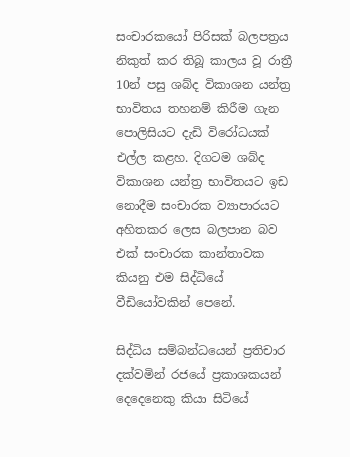සංචාරකයෝ පිරිසක් බලපත්‍රය නිකුත් කර තිබූ කාලය වූ රාත්‍රී 10න් පසු ශබ්ද විකාශන යන්ත්‍ර භාවිතය තහනම් කිරීම ගැන පොලිසියට දැඩි විරෝධයක් එල්ල කළහ. දිගටම ශබ්ද විකාශන යන්ත්‍ර භාවිතයට ඉඩ නොදීම සංචාරක ව්‍යාපාරයට අහිතකර ලෙස බලපාන බව එක් සංචාරක කාන්තාවක කියනු එම සිද්ධියේ වීඩියෝවකින් පෙනේ.

සිද්ධිය සම්බන්ධයෙන් ප්‍රතිචාර දක්වමින් රජයේ ප්‍රකාශකයන් දෙදෙනෙකු කියා සිටියේ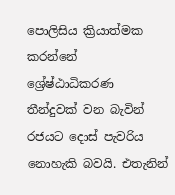පොලිසිය ක්‍රියාත්මක කරන්නේ ශ්‍රේෂ්ඨාධිකරණ තීන්දුවක් වන බැවින් රජයට දොස් පැවරිය නොහැකි බවයි. එතැනින්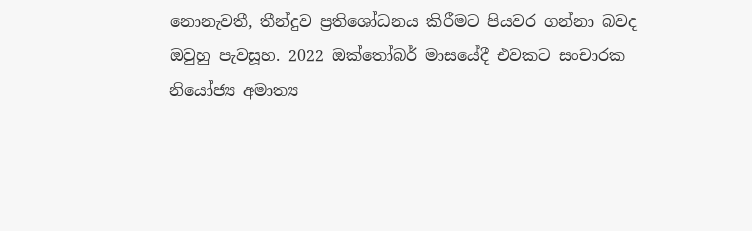නොනැවතී, තීන්දුව ප්‍රතිශෝධනය කිරීමට පියවර ගන්නා බවද ඔවුහු පැවසූහ. 2022 ඔක්තෝබර් මාසයේදී එවකට සංචාරක නියෝජ්‍ය අමාත්‍ය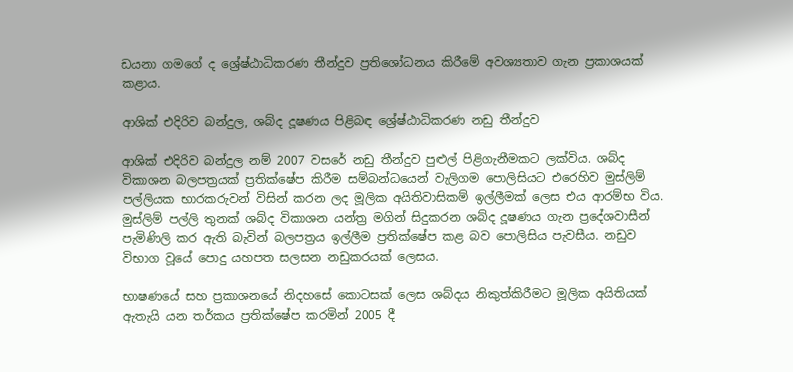ඩයනා ගමගේ ද ශ්‍රේෂ්ඨාධිකරණ තීන්දුව ප්‍රතිශෝධනය කිරීමේ අවශ්‍යතාව ගැන ප්‍රකාශයක් කළාය.

ආශික් එදිරිව බන්දුල, ශබ්ද දූෂණය පිළිබඳ ශ්‍රේෂ්ඨාධිකරණ නඩු තීන්දුව

ආශික් එදිරිව බන්දුල නම් 2007 වසරේ නඩු තීන්දුව පුළුල් පිළිගැනීමකට ලක්විය. ශබ්ද විකාශන බලපත්‍රයක් ප්‍රතික්ෂේප කිරීම සම්බන්ධයෙන් වැලිගම පොලිසියට එරෙහිව මුස්ලිම් පල්ලියක භාරකරුවන් විසින් කරන ලද මූලික අයිතිවාසිකම් ඉල්ලීමක් ලෙස එය ආරම්භ විය. මුස්ලිම් පල්ලි තුනක් ශබ්ද විකාශන යන්ත්‍ර මගින් සිදුකරන ශබ්ද දූෂණය ගැන ප්‍රදේශවාසීන් පැමිණිලි කර ඇති බැවින් බලපත්‍රය ඉල්ලීම ප්‍රතික්ෂේප කළ බව පොලිසිය පැවසීය. නඩුව විභාග වූයේ පොදු යහපත සලසන නඩුකරයක් ලෙසය.

භාෂණයේ සහ ප්‍රකාශනයේ නිදහසේ කොටසක් ලෙස ශබ්දය නිකුත්කිරීමට මූලික අයිතියක් ඇතැයි යන තර්කය ප්‍රතික්ෂේප කරමින් 2005 දී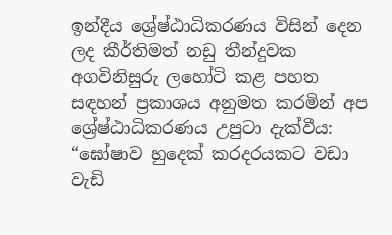ඉන්දීය ශ්‍රේෂ්ඨාධිකරණය විසින් දෙන ලද කීර්තිමත් නඩු තීන්දුවක අගවිනිසුරු ලහෝටි කළ පහත සඳහන් ප්‍රකාශය අනුමත කරමින් අප ශ්‍රේෂ්ඨාධිකරණය උපුටා දැක්වීය: “ඝෝෂාව හුදෙක් කරදරයකට වඩා වැඩි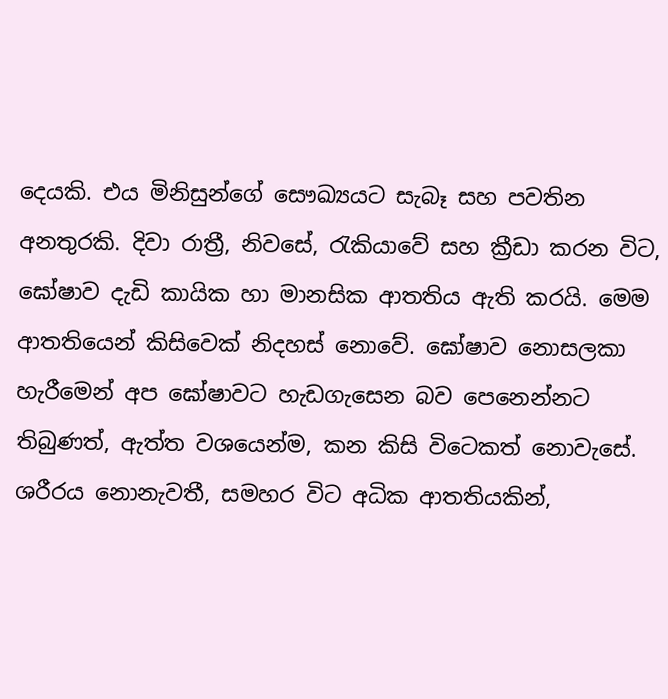දෙයකි. එය මිනිසුන්ගේ සෞඛ්‍යයට සැබෑ සහ පවතින අනතුරකි. දිවා රාත්‍රී, නිවසේ, රැකියාවේ සහ ක්‍රීඩා කරන විට, ඝෝෂාව දැඩි කායික හා මානසික ආතතිය ඇති කරයි. මෙම ආතතියෙන් කිසිවෙක් නිදහස් නොවේ. ඝෝෂාව නොසලකා හැරීමෙන් අප ඝෝෂාවට හැඩගැසෙන බව පෙනෙන්නට තිබුණත්, ඇත්ත වශයෙන්ම, කන කිසි විටෙකත් නොවැසේ. ශරීරය නොනැවතී, සමහර විට අධික ආතතියකින්,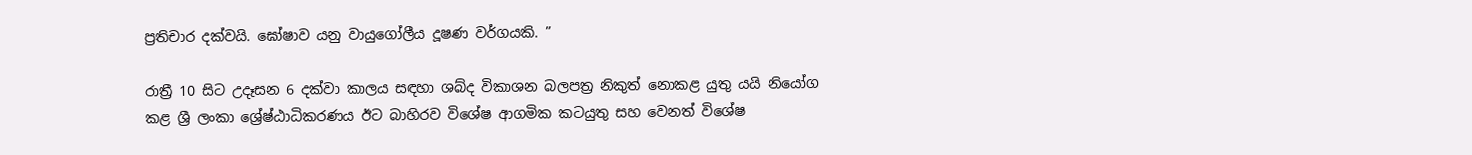ප්‍රතිචාර දක්වයි. ඝෝෂාව යනු වායුගෝලීය දූෂණ වර්ගයකි. ”

රාත්‍රී 10 සිට උදෑසන 6 දක්වා කාලය සඳහා ශබ්ද විකාශන බලපත්‍ර නිකුත් නොකළ යුතු යයි නියෝග කළ ශ්‍රී ලංකා ශ්‍රේෂ්ඨාධිකරණය ඊට බාහිරව විශේෂ ආගමික කටයුතු සහ වෙනත් විශේෂ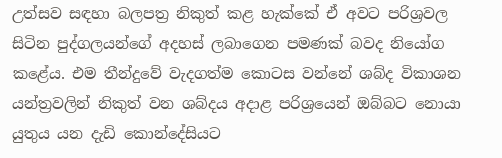උත්සව සඳහා බලපත්‍ර නිකුත් කළ හැක්කේ ඒ අවට පරිශ්‍රවල සිටින පුද්ගලයන්ගේ අදහස් ලබාගෙන පමණක් බවද නියෝග කළේය. එම තීන්දුවේ වැදගත්ම කොටස වන්නේ ශබ්ද විකාශන යන්ත්‍රවලින් නිකුත් වන ශබ්දය අදාළ පරිශ්‍රයෙන් ඔබ්බට නොයා යුතුය යන දැඩි කොන්දේසියට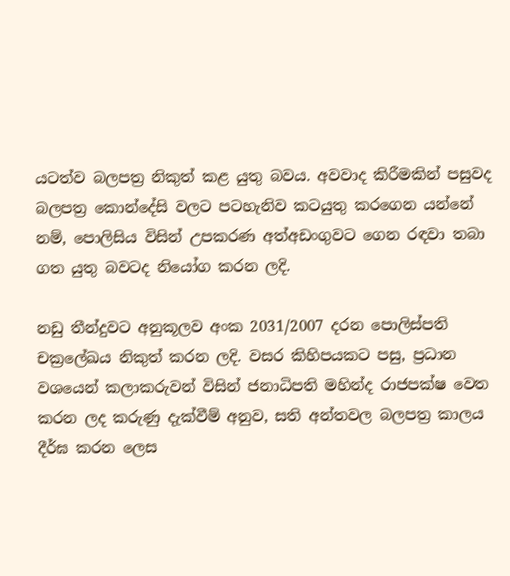යටත්ව බලපත්‍ර නිකුත් කළ යුතු බවය. අවවාද කිරීමකින් පසුවද බලපත්‍ර කොන්දේසි වලට පටහැනිව කටයුතු කරගෙන යන්නේ නම්, පොලිසිය විසින් උපකරණ අත්අඩංගුවට ගෙන රඳවා තබා ගත යුතු බවටද නියෝග කරන ලදි.

නඩු තීන්දුවට අනුකූලව අංක 2031/2007 දරන පොලිස්පති චක්‍රලේඛය නිකුත් කරන ලදි. වසර කිහිපයකට පසු, ප්‍රධාන වශයෙන් කලාකරුවන් විසින් ජනාධිපති මහින්ද රාජපක්ෂ වෙත කරන ලද කරුණු දැක්වීම් අනුව, සති අන්තවල බලපත්‍ර කාලය දීර්ඝ කරන ලෙස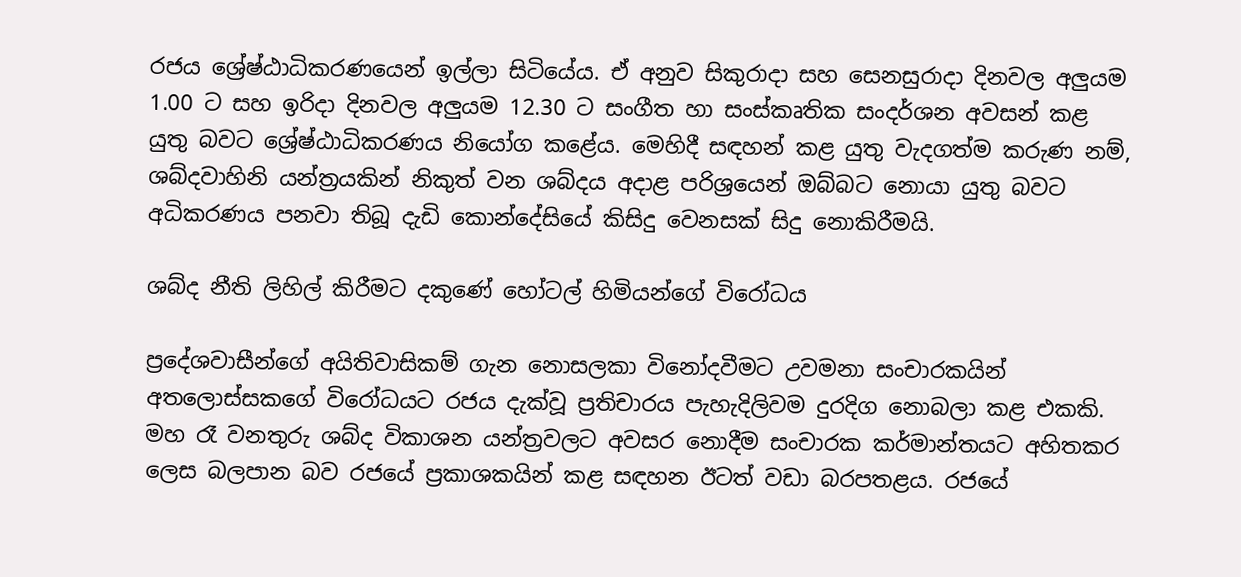රජය ශ්‍රේෂ්ඨාධිකරණයෙන් ඉල්ලා සිටියේය. ඒ අනුව සිකුරාදා සහ සෙනසුරාදා දිනවල අලුයම 1.00 ට සහ ඉරිදා දිනවල අලුයම 12.30 ට සංගීත හා සංස්කෘතික සංදර්ශන අවසන් කළ යුතු බවට ශ්‍රේෂ්ඨාධිකරණය නියෝග කළේය. මෙහිදී සඳහන් කළ යුතු වැදගත්ම කරුණ නම්, ශබ්දවාහිනි යන්ත්‍රයකින් නිකුත් වන ශබ්දය අදාළ පරිශ්‍රයෙන් ඔබ්බට නොයා යුතු බවට අධිකරණය පනවා තිබූ දැඩි කොන්දේසියේ කිසිදු වෙනසක් සිදු නොකිරීමයි.

ශබ්ද නීති ලිහිල් කිරීමට දකුණේ හෝටල් හිමියන්ගේ විරෝධය

ප්‍රදේශවාසීන්ගේ අයිතිවාසිකම් ගැන නොසලකා විනෝදවීමට උවමනා සංචාරකයින් අතලොස්සකගේ විරෝධයට රජය දැක්වූ ප්‍රතිචාරය පැහැදිලිවම දුරදිග නොබලා කළ එකකි. මහ රෑ වනතුරු ශබ්ද විකාශන යන්ත්‍රවලට අවසර නොදීම සංචාරක කර්මාන්තයට අහිතකර ලෙස බලපාන බව රජයේ ප්‍රකාශකයින් කළ සඳහන ඊටත් වඩා බරපතළය. රජයේ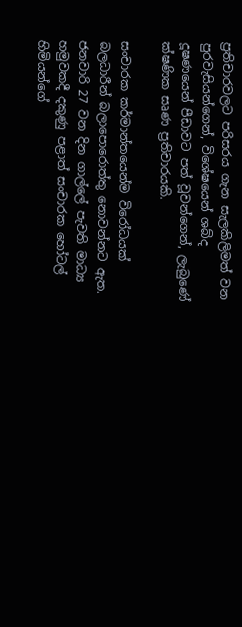ප්‍රතිචාරවලට පරිසරය ගැන සැලකිලිමත් වන පුරවැසියන්ගෙන්, විශේෂයෙන් ශබ්ද දූෂණයෙන් පීඩාවට පත් වූවන්ගෙන්, ලැබුණේ ක්ෂණික සෘණ ප්‍රතිචාරයකි.

සංචාරක කර්මාන්තයෙන්ම විරෝධයක් බලධාරීන් බලාපොරොත්තු නොවන්නට ඇත. ජනවාරි 27 වන දින ගාල්ලේ පැවති මාධ්‍ය හමුවකදී දකුණු පළාත් සංචාරක හෝටල් හිමියන්ගේ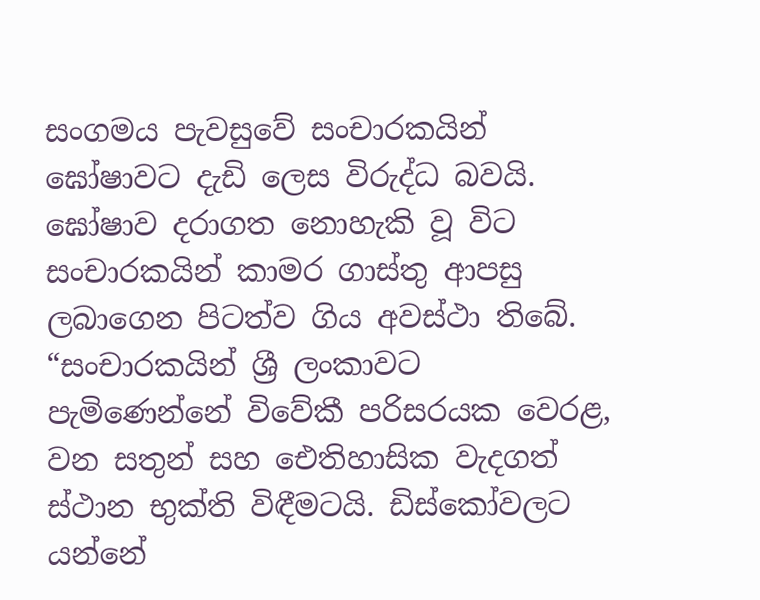සංගමය පැවසුවේ සංචාරකයින් ඝෝෂාවට දැඩි ලෙස විරුද්ධ බවයි. ඝෝෂාව දරාගත නොහැකි වූ විට සංචාරකයින් කාමර ගාස්තු ආපසු ලබාගෙන පිටත්ව ගිය අවස්ථා තිබේ. “සංචාරකයින් ශ්‍රී ලංකාවට පැමිණෙන්නේ විවේකී පරිසරයක වෙරළ, වන සතුන් සහ ඓතිහාසික වැදගත් ස්ථාන භුක්ති විඳීමටයි. ඩිස්කෝවලට යන්නේ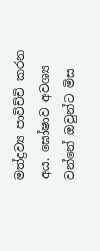මත්ද්‍රව්‍ය පාවිච්චි කරන අය. ඝෝෂාව අවශ්‍ය වන්නේ ඔවුන්ට මිස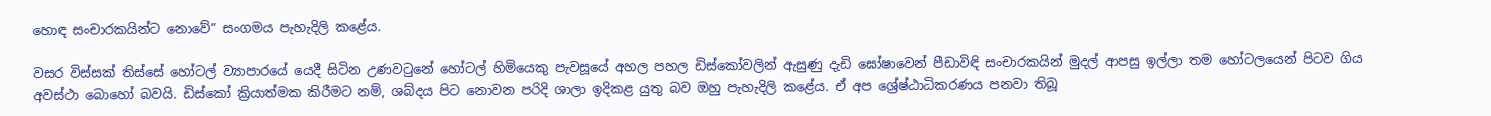හොඳ සංචාරකයින්ට නොවේ” සංගමය පැහැදිලි කළේය.

වසර විස්සක් තිස්සේ හෝටල් ව්‍යාපාරයේ යෙදී සිටින උණවටුනේ හෝටල් හිමියෙකු පැවසූයේ අහල පහල ඩිස්කෝවලින් ඇසුණු දැඩි ඝෝෂාවෙන් පීඩාවිඳි සංචාරකයින් මුදල් ආපසු ඉල්ලා තම හෝටලයෙන් පිටව ගිය අවස්ථා බොහෝ බවයි. ඩිස්කෝ ක්‍රියාත්මක කිරීමට නම්, ශබ්දය පිට නොවන පරිදි ශාලා ඉදිකළ යුතු බව ඔහු පැහැදිලි කළේය. ඒ අප ශ්‍රේෂ්ඨාධිකරණය පනවා තිබූ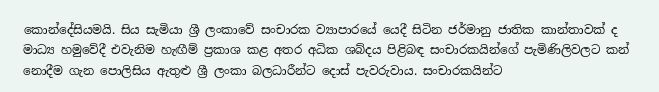කොන්දේසියමයි. සිය සැමියා ශ්‍රී ලංකාවේ සංචාරක ව්‍යාපාරයේ යෙදී සිටින ජර්මානු ජාතික කාන්තාවක් ද මාධ්‍ය හමුවේදී එවැනිම හැඟීම් ප්‍රකාශ කළ අතර අධික ශබ්දය පිළිබඳ සංචාරකයින්ගේ පැමිණිලිවලට කන් නොදීම ගැන පොලිසිය ඇතුළු ශ්‍රී ලංකා බලධාරීන්ට දොස් පැවරුවාය. සංචාරකයින්ට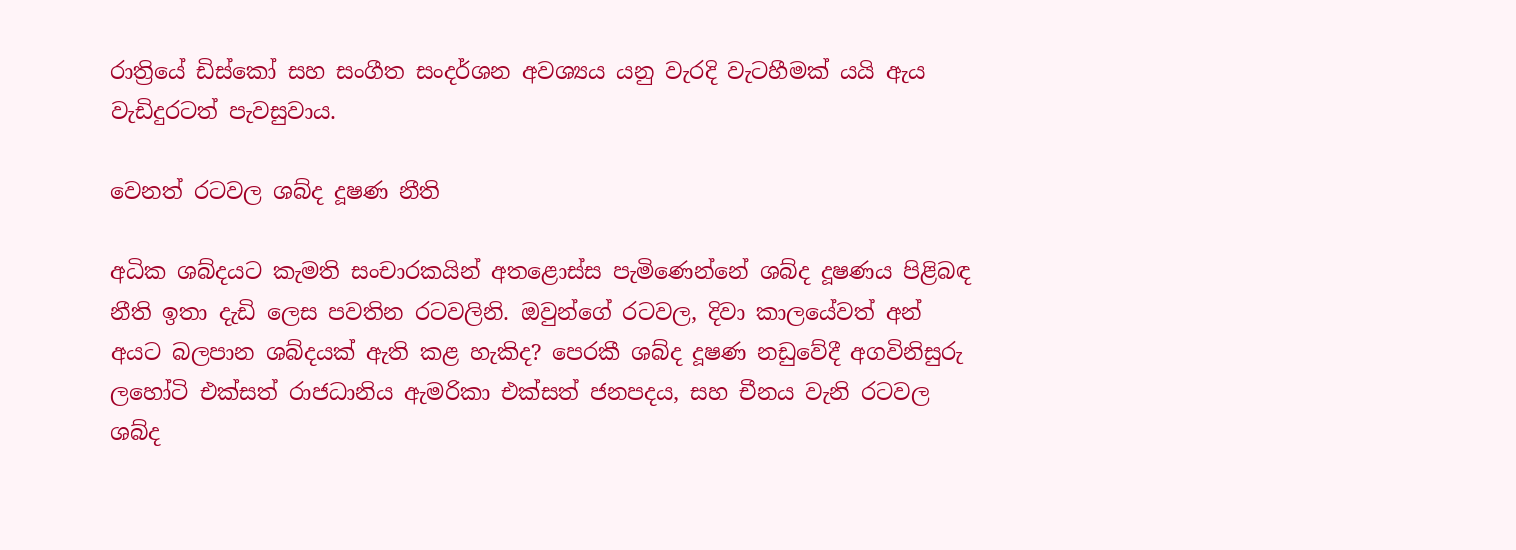රාත්‍රියේ ඩිස්කෝ සහ සංගීත සංදර්ශන අවශ්‍යය යනු වැරදි වැටහීමක් යයි ඇය වැඩිදුරටත් පැවසුවාය.

වෙනත් රටවල ශබ්ද දූෂණ නීති

අධික ශබ්දයට කැමති සංචාරකයින් අතළොස්ස පැමිණෙන්නේ ශබ්ද දූෂණය පිළිබඳ නීති ඉතා දැඩි ලෙස පවතින රටවලිනි. ඔවුන්ගේ රටවල, දිවා කාලයේවත් අන් අයට බලපාන ශබ්දයක් ඇති කළ හැකිද? පෙරකී ශබ්ද දූෂණ නඩුවේදී අගවිනිසුරු ලහෝටි එක්සත් රාජධානිය ඇමරිකා එක්සත් ජනපදය, සහ චීනය වැනි රටවල ශබ්ද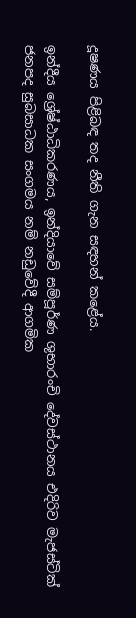දූෂණය පිළිබඳ තද නීති ගැන සඳහන් කළේය.

ඉන්දීය ශ්‍රේෂ්ඨාධිකරණය, ඉන්දියාවේ සම්පූර්ණ ශුභාරංචි දේවස්ථානය එදිරිව මැජස්ටික් ජනපද සුබසාධක සංගමය නම් නඩුවේදී ආගමික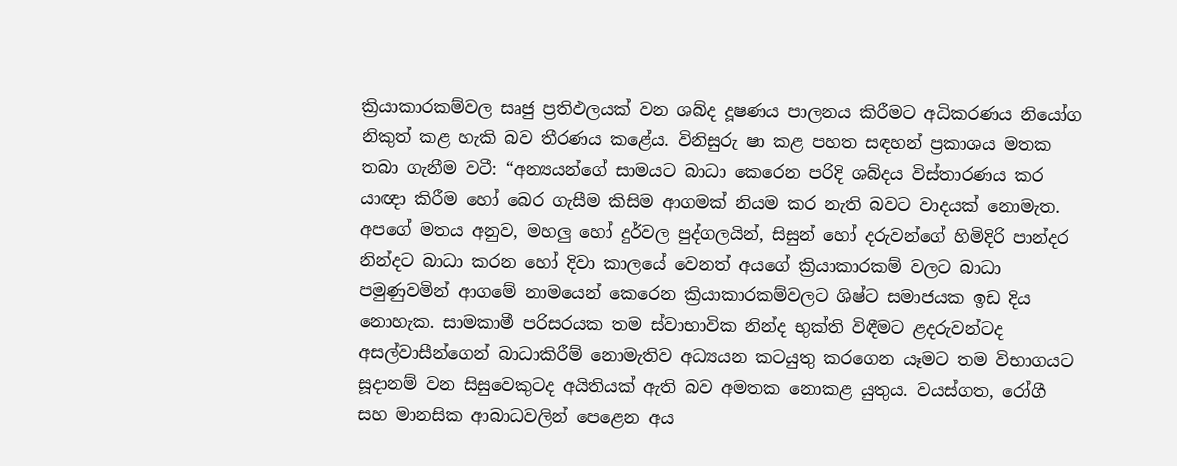ක්‍රියාකාරකම්වල සෘජු ප්‍රතිඵලයක් වන ශබ්ද දූෂණය පාලනය කිරීමට අධිකරණය නියෝග නිකුත් කළ හැකි බව තීරණය කළේය. විනිසුරු ෂා කළ පහත සඳහන් ප්‍රකාශය මතක තබා ගැනීම වටී: “අන්‍යයන්ගේ සාමයට බාධා කෙරෙන පරිදි ශබ්දය විස්තාරණය කර යාඥා කිරීම හෝ බෙර ගැසීම කිසිම ආගමක් නියම කර නැති බවට වාදයක් නොමැත. අපගේ මතය අනුව, මහලු‍ හෝ දුර්වල පුද්ගලයින්, සිසුන් හෝ දරුවන්ගේ හිමිදිරි පාන්දර නින්දට බාධා කරන හෝ දිවා කාලයේ වෙනත් අයගේ ක්‍රියාකාරකම් වලට බාධා පමුණුවමින් ආගමේ නාමයෙන් කෙරෙන ක්‍රියාකාරකම්වලට ශිෂ්ට සමාජයක ඉඩ දිය නොහැක. සාමකාමී පරිසරයක තම ස්වාභාවික නින්ද භුක්ති විඳීමට ළදරුවන්ටද අසල්වාසීන්ගෙන් බාධාකිරීම් නොමැතිව අධ්‍යයන කටයුතු කරගෙන යෑමට තම විභාගයට සූදානම් වන සිසුවෙකුටද අයිතියක් ඇති බව අමතක නොකළ යුතුය. වයස්ගත, රෝගී සහ මානසික ආබාධවලින් පෙළෙන අය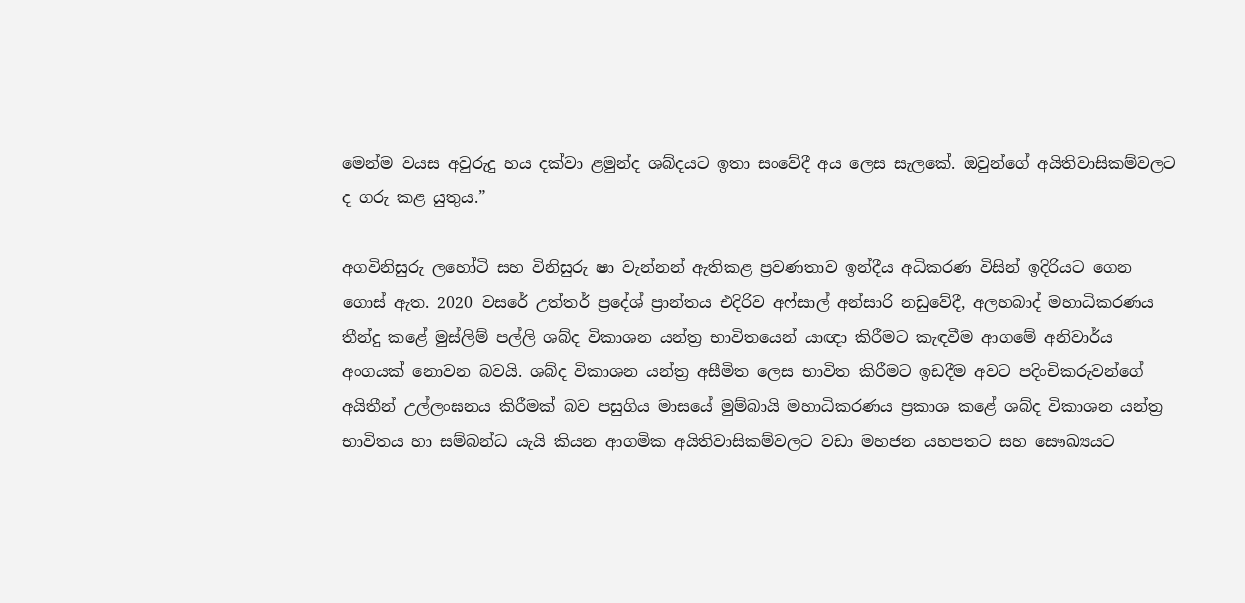මෙන්ම වයස අවුරුදු හය දක්වා ළමුන්ද ශබ්දයට ඉතා සංවේදී අය ලෙස සැලකේ. ඔවුන්ගේ අයිතිවාසිකම්වලට ද ගරු කළ යුතුය.”

අගවිනිසුරු ලහෝටි සහ විනිසුරු ෂා වැන්නන් ඇතිකළ ප්‍රවණතාව ඉන්දීය අධිකරණ විසින් ඉදිරියට ගෙන ගොස් ඇත. 2020 වසරේ උත්තර් ප්‍රදේශ් ප්‍රාන්තය එදිරිව අෆ්සාල් අන්සාරි නඩුවේදී, අලහබාද් මහාධිකරණය තීන්දු කළේ මුස්ලිම් පල්ලි ශබ්ද විකාශන යන්ත්‍ර භාවිතයෙන් යාඥා කිරීමට කැඳවීම ආගමේ අනිවාර්ය අංගයක් නොවන බවයි. ශබ්ද විකාශන යන්ත්‍ර අසීමිත ලෙස භාවිත කිරීමට ඉඩදීම අවට පදිංචිකරුවන්ගේ අයිතීන් උල්ලංඝනය කිරීමක් බව පසුගිය මාසයේ මුම්බායි මහාධිකරණය ප්‍රකාශ කළේ ශබ්ද විකාශන යන්ත්‍ර භාවිතය හා සම්බන්ධ යැයි කියන ආගමික අයිතිවාසිකම්වලට වඩා මහජන යහපතට සහ සෞඛ්‍යයට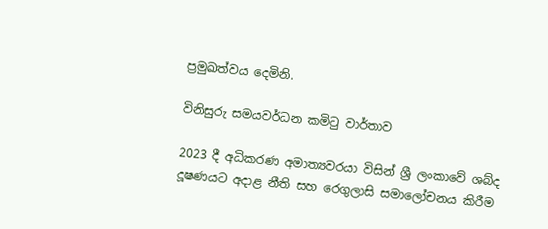ප්‍රමුඛත්වය දෙමිනි.

විනිසුරු සමයවර්ධන කමිටු වාර්තාව

2023 දී අධිකරණ අමාත්‍යවරයා විසින් ශ්‍රී ලංකාවේ ශබ්ද දූෂණයට අදාළ නීති සහ රෙගුලාසි සමාලෝචනය කිරීම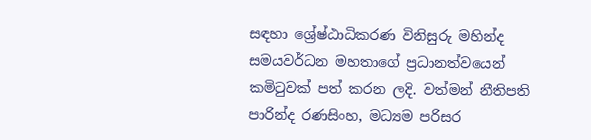සඳහා ශ්‍රේෂ්ඨාධිකරණ විනිසුරු මහින්ද සමයවර්ධන මහතාගේ ප්‍රධානත්වයෙන් කමිටුවක් පත් කරන ලදි. වත්මන් නීතිපති පාරින්ද රණසිංහ, මධ්‍යම පරිසර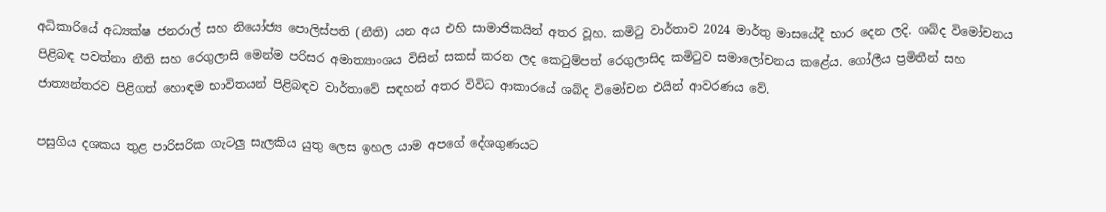අධිකාරියේ අධ්‍යක්ෂ ජනරාල් සහ නියෝජ්‍ය පොලිස්පති (නීති) යන අය එහි සාමාජිකයින් අතර වූහ. කමිටු වාර්තාව 2024 මාර්තු මාසයේදී භාර දෙන ලදි. ශබ්ද විමෝචනය පිළිබඳ පවත්නා නීති සහ රෙගුලාසි මෙන්ම පරිසර අමාත්‍යාංශය විසින් සකස් කරන ලද කෙටුම්පත් රෙගුලාසිද කමිටුව සමාලෝචනය කළේය. ගෝලීය ප්‍රමිතීන් සහ ජාත්‍යන්තරව පිළිගත් හොඳම භාවිතයන් පිළිබඳව වාර්තාවේ සඳහන් අතර විවිධ ආකාරයේ ශබ්ද විමෝචන එයින් ආවරණය වේ.

පසුගිය දශකය තුළ පාරිසරික ගැටලු සැලකිය යුතු ලෙස ඉහල යාම අපගේ දේශගුණයට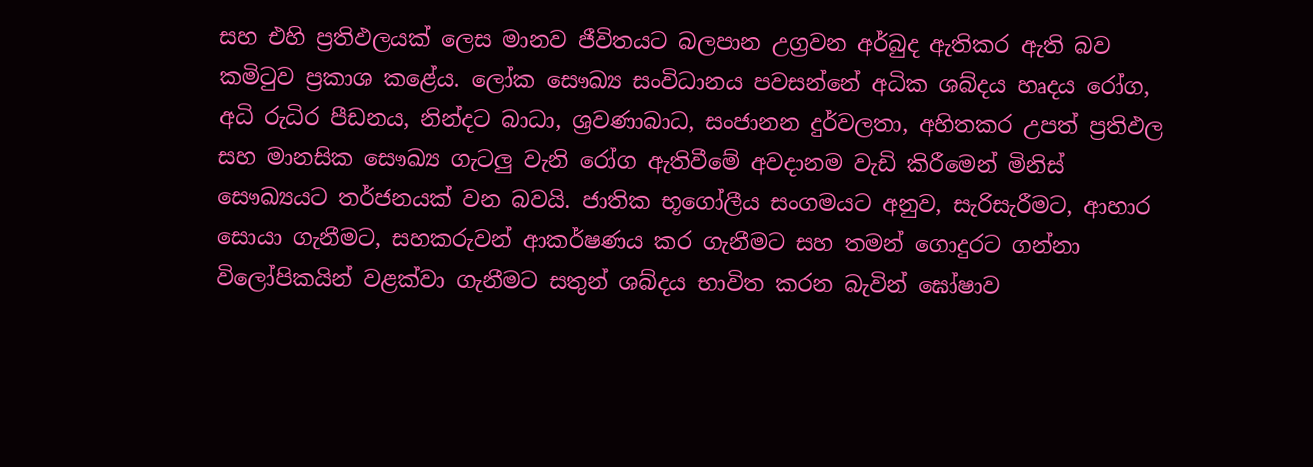සහ එහි ප්‍රතිඵලයක් ලෙස මානව ජීවිතයට බලපාන උග්‍රවන අර්බුද ඇතිකර ඇති බව කමිටුව ප්‍රකාශ කළේය. ලෝක සෞඛ්‍ය සංවිධානය පවසන්නේ අධික ශබ්දය හෘදය රෝග, අධි රුධිර පීඩනය, නින්දට බාධා, ශ්‍රවණාබාධ, සංජානන දුර්වලතා, අහිතකර උපත් ප්‍රතිඵල සහ මානසික සෞඛ්‍ය ගැටලු‍ වැනි රෝග ඇතිවීමේ අවදානම වැඩි කිරීමෙන් මිනිස් සෞඛ්‍යයට තර්ජනයක් වන බවයි. ජාතික භූගෝලීය සංගමයට අනුව, සැරිසැරීමට, ආහාර සොයා ගැනීමට, සහකරුවන් ආකර්ෂණය කර ගැනීමට සහ තමන් ගොදුරට ගන්නා විලෝපිකයින් වළක්වා ගැනීමට සතුන් ශබ්දය භාවිත කරන බැවින් ඝෝෂාව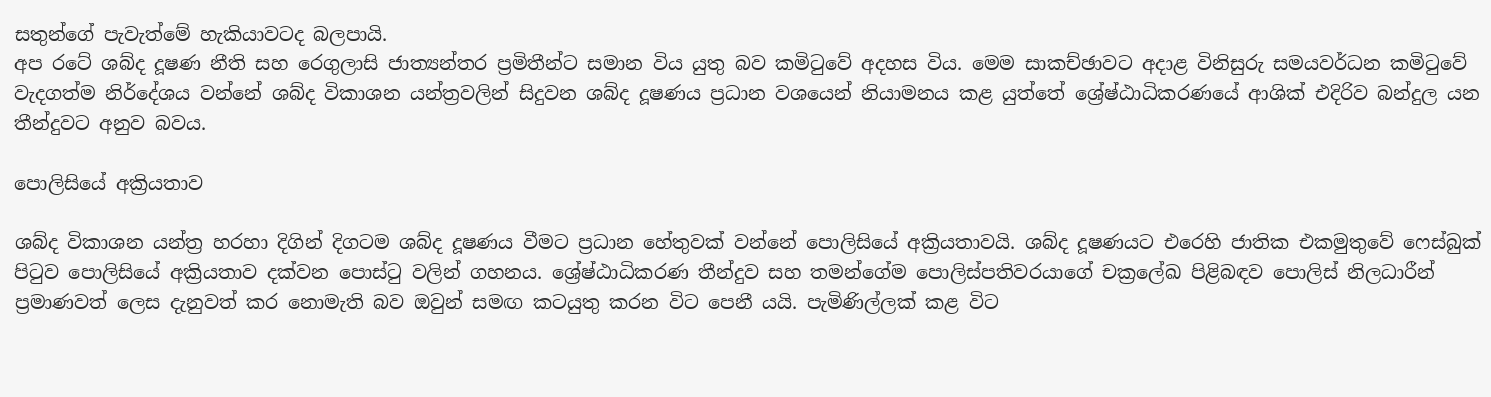සතුන්ගේ පැවැත්මේ හැකියාවටද බලපායි.
අප රටේ ශබ්ද දූෂණ නීති සහ රෙගුලාසි ජාත්‍යන්තර ප්‍රමිතීන්ට සමාන විය යුතු බව කමිටුවේ අදහස විය. මෙම සාකච්ඡාවට අදාළ විනිසුරු සමයවර්ධන කමිටුවේ වැදගත්ම නිර්දේශය වන්නේ ශබ්ද විකාශන යන්ත්‍රවලින් සිදුවන ශබ්ද දූෂණය ප්‍රධාන වශයෙන් නියාමනය කළ යුත්තේ ශ්‍රේෂ්ඨාධිකරණයේ ආශික් එදිරිව බන්දුල යන තීන්දුවට අනුව බවය.

පොලිසියේ අක්‍රියතාව

ශබ්ද විකාශන යන්ත්‍ර හරහා දිගින් දිගටම ශබ්ද දූෂණය වීමට ප්‍රධාන හේතුවක් වන්නේ පොලිසියේ අක්‍රියතාවයි. ශබ්ද දූෂණයට එරෙහි ජාතික එකමුතුවේ ෆෙස්බුක් පිටුව පොලිසියේ අක්‍රියතාව දක්වන පොස්ටු වලින් ගහනය. ශ්‍රේෂ්ඨාධිකරණ තීන්දුව සහ තමන්ගේම පොලිස්පතිවරයාගේ චක්‍රලේඛ පිළිබඳව පොලිස් නිලධාරීන් ප්‍රමාණවත් ලෙස දැනුවත් කර නොමැති බව ඔවුන් සමඟ කටයුතු කරන විට පෙනී යයි. පැමිණිල්ලක් කළ විට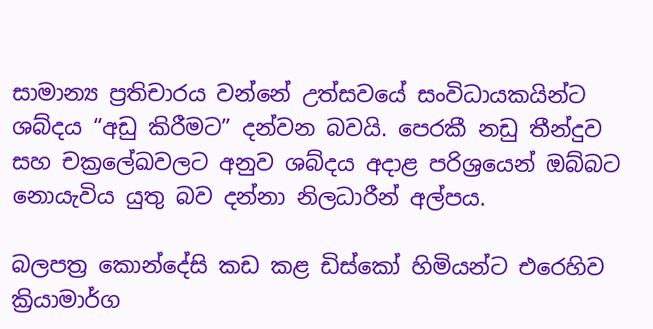සාමාන්‍ය ප්‍රතිචාරය වන්නේ උත්සවයේ සංවිධායකයින්ට ශබ්දය “අඩු කිරීමට” දන්වන බවයි. පෙරකී නඩු තීන්දුව සහ චක්‍රලේඛවලට අනුව ශබ්දය අදාළ පරිශ්‍රයෙන් ඔබ්බට නොයැවිය යුතු බව දන්නා නිලධාරීන් අල්පය.

බලපත්‍ර කොන්දේසි කඩ කළ ඩිස්කෝ හිමියන්ට එරෙහිව ක්‍රියාමාර්ග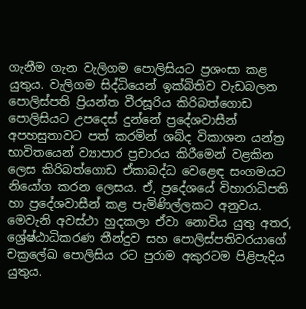ගැනීම ගැන වැලිගම පොලිසියට ප්‍රශංසා කළ යුතුය. වැලිගම සිද්ධියෙන් ඉක්බිතිව වැඩබලන පොලිස්පති ප්‍රියන්ත වීරසූරිය කිරිබත්ගොඩ පොලිසියට උපදෙස් දුන්නේ ප්‍රදේශවාසීන් අපහසුතාවට පත් කරමින් ශබ්ද විකාශන යන්ත්‍ර භාවිතයෙන් ව්‍යාපාර ප්‍රචාරය කිරීමෙන් වළකින ලෙස කිරිබත්ගොඩ ඒකාබද්ධ වෙළෙඳ සංගමයට නියෝග කරන ලෙසය. ඒ, ප්‍රදේශයේ විහාරාධිපති හා ප්‍රදේශවාසීන් කළ පැමිණිල්ලකට අනුවය. මෙවැනි අවස්ථා හුදකලා ඒවා නොවිය යුතු අතර, ශ්‍රේෂ්ඨාධිකරණ තීන්දුව සහ පොලිස්පතිවරයාගේ චක්‍රලේඛ පොලිසිය රට පුරාම අකුරටම පිළිපැදිය යුතුය.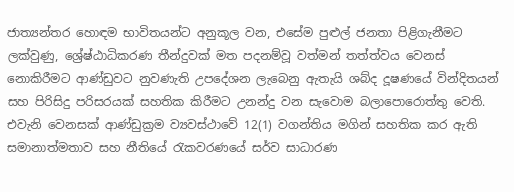ජාත්‍යන්තර හොඳම භාවිතයන්ට අනුකූල වන, එසේම පුළුල් ජනතා පිළිගැනීමට ලක්වුණු, ශ්‍රේෂ්ඨාධිකරණ තීන්දුවක් මත පදනම්වූ වත්මන් තත්ත්වය වෙනස් නොකිරීමට ආණ්ඩුවට නුවණැති උපදේශන ලැබෙනු ඇතැයි ශබ්ද දූෂණයේ වින්දිතයන් සහ පිරිසිදු පරිසරයක් සහතික කිරීමට උනන්දු වන සැවොම බලාපොරොත්තු වෙති. එවැනි වෙනසක් ආණ්ඩුක්‍රම ව්‍යවස්ථාවේ 12(1) වගන්තිය මගින් සහතික කර ඇති සමානාත්මතාව සහ නීතියේ රැකවරණයේ සර්ව සාධාරණ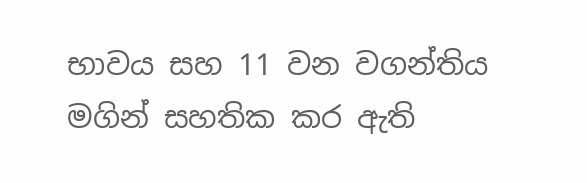භාවය සහ 11 වන වගන්තිය මගින් සහතික කර ඇති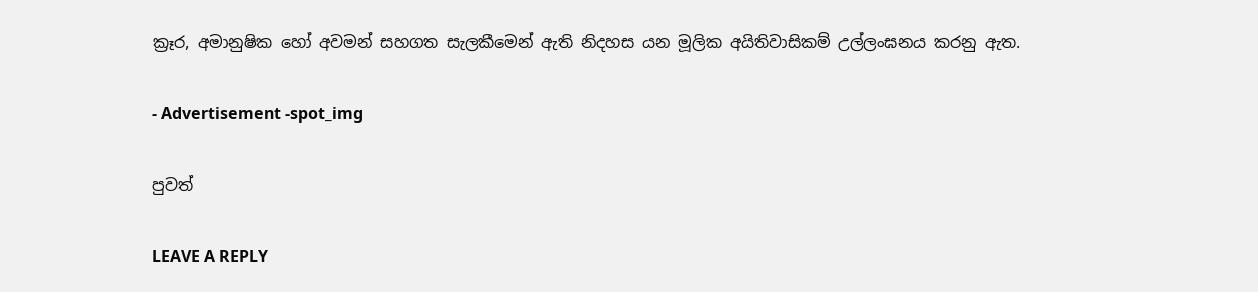ක්‍රෑර, අමානුෂික හෝ අවමන් සහගත සැලකීමෙන් ඇති නිදහස යන මූලික අයිතිවාසිකම් උල්ලංඝනය කරනු ඇත.

- Advertisement -spot_img

පුවත්

LEAVE A REPLY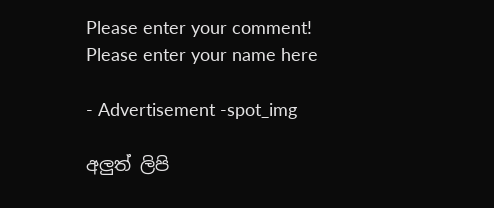Please enter your comment!
Please enter your name here

- Advertisement -spot_img

අලුත් ලිපි